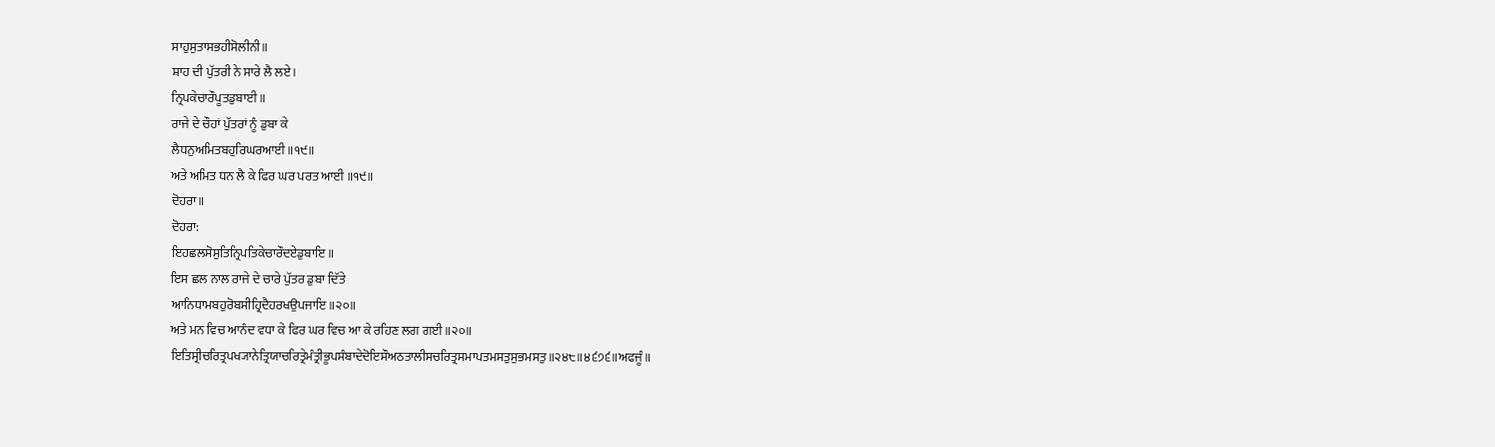ਸਾਹੁਸੁਤਾਸਭਹੀਸੋਲੀਨੀ॥
ਸ਼ਾਹ ਦੀ ਪੁੱਤਰੀ ਨੇ ਸਾਰੇ ਲੈ ਲਏ।
ਨ੍ਰਿਪਕੇਚਾਰੌਪੂਤਡੁਬਾਈ॥
ਰਾਜੇ ਦੇ ਚੌਹਾਂ ਪੁੱਤਰਾਂ ਨੂੰ ਡੁਬਾ ਕੇ
ਲੈਧਨੁਅਮਿਤਬਹੁਰਿਘਰਆਈ॥੧੯॥
ਅਤੇ ਅਮਿਤ ਧਨ ਲੈ ਕੇ ਫਿਰ ਘਰ ਪਰਤ ਆਈ ॥੧੯॥
ਦੋਹਰਾ॥
ਦੋਹਰਾ:
ਇਹਛਲਸੋਸੁਤਿਨ੍ਰਿਪਤਿਕੇਚਾਰੌਦਏਡੁਬਾਇ॥
ਇਸ ਛਲ ਨਾਲ ਰਾਜੇ ਦੇ ਚਾਰੇ ਪੁੱਤਰ ਡੁਬਾ ਦਿੱਤੇ
ਆਨਿਧਾਮਬਹੁਰੋਬਸੀਹ੍ਰਿਦੈਹਰਖਉਪਜਾਇ॥੨੦॥
ਅਤੇ ਮਨ ਵਿਚ ਆਨੰਦ ਵਧਾ ਕੇ ਫਿਰ ਘਰ ਵਿਚ ਆ ਕੇ ਰਹਿਣ ਲਗ ਗਈ ॥੨੦॥
ਇਤਿਸ੍ਰੀਚਰਿਤ੍ਰਪਖ੍ਯਾਨੇਤ੍ਰਿਯਾਚਰਿਤ੍ਰੇਮੰਤ੍ਰੀਭੂਪਸੰਬਾਦੇਦੋਇਸੌਅਠਤਾਲੀਸਚਰਿਤ੍ਰਸਮਾਪਤਮਸਤੁਸੁਭਮਸਤੁ॥੨੪੮॥੪੬੭੬॥ਅਫਜੂੰ॥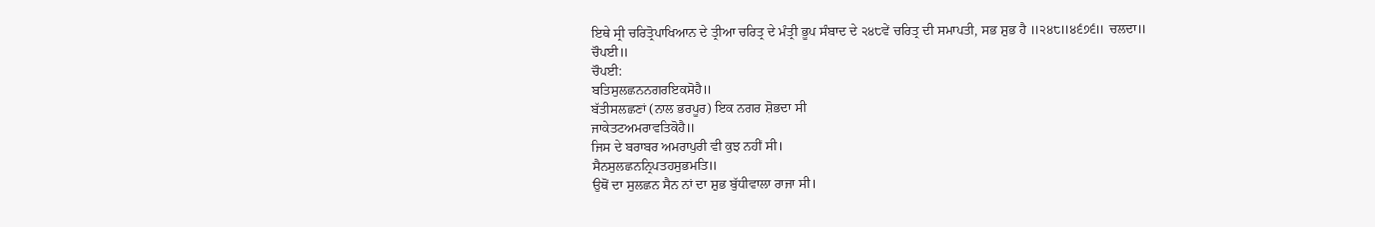ਇਥੇ ਸ੍ਰੀ ਚਰਿਤ੍ਰੋਪਾਖਿਆਨ ਦੇ ਤ੍ਰੀਆ ਚਰਿਤ੍ਰ ਦੇ ਮੰਤ੍ਰੀ ਭੂਪ ਸੰਬਾਦ ਦੇ ੨੪੮ਵੇਂ ਚਰਿਤ੍ਰ ਦੀ ਸਮਾਪਤੀ, ਸਭ ਸ਼ੁਭ ਹੈ ॥੨੪੮॥੪੬੭੬॥ ਚਲਦਾ॥
ਚੌਪਈ॥
ਚੌਪਈ:
ਬਤਿਸੁਲਛਨਨਗਰਇਕਸੋਹੈ॥
ਬੱਤੀਸਲਛਣਾਂ (ਨਾਲ ਭਰਪੂਰ) ਇਕ ਨਗਰ ਸ਼ੋਭਦਾ ਸੀ
ਜਾਕੇਤਟਅਮਰਾਵਤਿਕੋਹੈ॥
ਜਿਸ ਦੇ ਬਰਾਬਰ ਅਮਰਾਪੁਰੀ ਵੀ ਕੁਝ ਨਹੀਂ ਸੀ।
ਸੈਨਸੁਲਛਨਨ੍ਰਿਪਤਹਸੁਭਮਤਿ॥
ਉਥੋਂ ਦਾ ਸੁਲਛਨ ਸੈਨ ਨਾਂ ਦਾ ਸ਼ੁਭ ਬੁੱਧੀਵਾਲਾ ਰਾਜਾ ਸੀ।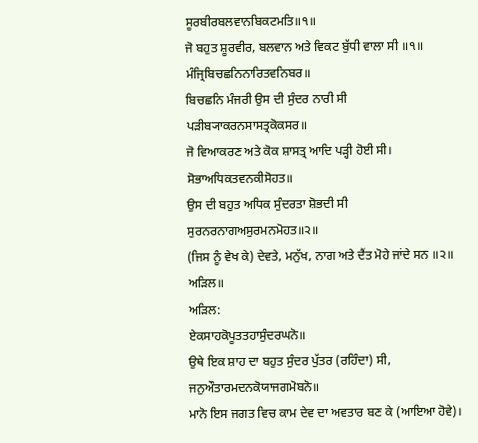ਸੂਰਬੀਰਬਲਵਾਨਬਿਕਟਮਤਿ॥੧॥
ਜੋ ਬਹੁਤ ਸ਼ੂਰਵੀਰ, ਬਲਵਾਨ ਅਤੇ ਵਿਕਟ ਬੁੱਧੀ ਵਾਲਾ ਸੀ ॥੧॥
ਮੰਜ੍ਰਿਬਿਚਛਨਿਨਾਰਿਤਵਨਿਬਰ॥
ਬਿਚਛਨਿ ਮੰਜਰੀ ਉਸ ਦੀ ਸੁੰਦਰ ਨਾਰੀ ਸੀ
ਪੜੀਬ੍ਯਾਕਰਨਸਾਸਤ੍ਰਕੋਕਸਰ॥
ਜੋ ਵਿਆਕਰਣ ਅਤੇ ਕੋਕ ਸ਼ਾਸਤ੍ਰ ਆਦਿ ਪੜ੍ਹੀ ਹੋਈ ਸੀ।
ਸੋਭਾਅਧਿਕਤਵਨਕੀਸੋਹਤ॥
ਉਸ ਦੀ ਬਹੁਤ ਅਧਿਕ ਸੁੰਦਰਤਾ ਸ਼ੋਭਦੀ ਸੀ
ਸੁਰਨਰਨਾਗਅਸੁਰਮਨਮੋਹਤ॥੨॥
(ਜਿਸ ਨੂੰ ਵੇਖ ਕੇ) ਦੇਵਤੇ, ਮਨੁੱਖ, ਨਾਗ ਅਤੇ ਦੈਂਤ ਮੋਹੇ ਜਾਂਦੇ ਸਨ ॥੨॥
ਅੜਿਲ॥
ਅੜਿਲ:
ਏਕਸਾਹਕੋਪੂਤਤਹਾਸੁੰਦਰਘਨੋ॥
ਉਥੇ ਇਕ ਸ਼ਾਹ ਦਾ ਬਹੁਤ ਸੁੰਦਰ ਪੁੱਤਰ (ਰਹਿੰਦਾ) ਸੀ,
ਜਨੁਔਤਾਰਮਦਨਕੋਯਾਜਗਮੋਬਨੋ॥
ਮਾਨੋ ਇਸ ਜਗਤ ਵਿਚ ਕਾਮ ਦੇਵ ਦਾ ਅਵਤਾਰ ਬਣ ਕੇ (ਆਇਆ ਹੋਵੇ)।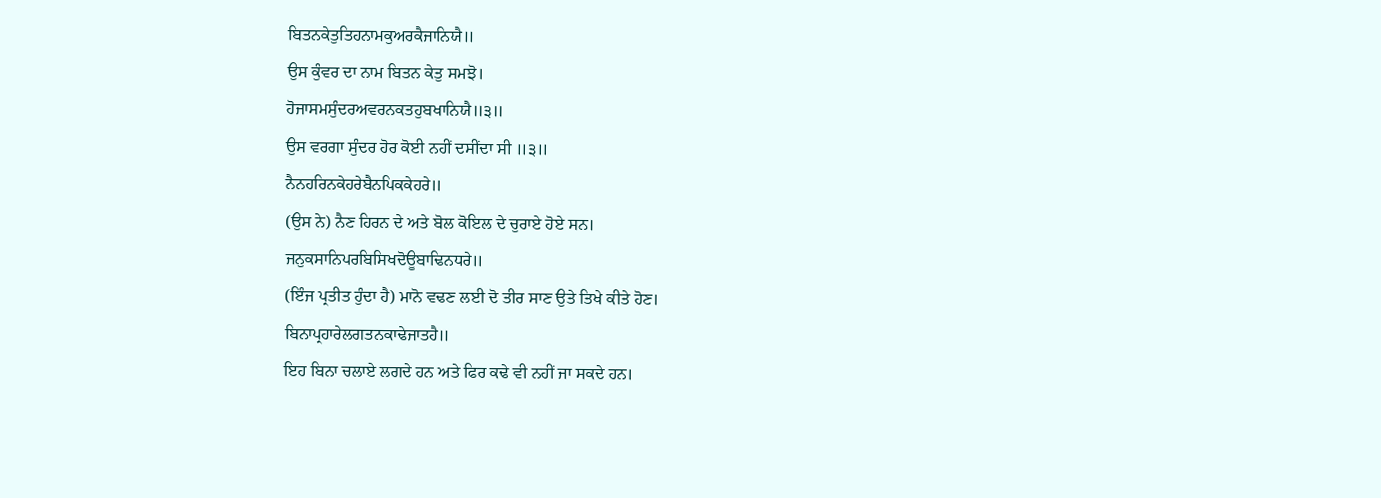ਬਿਤਨਕੇਤੁਤਿਹਨਾਮਕੁਅਰਕੈਜਾਨਿਯੈ॥
ਉਸ ਕੁੰਵਰ ਦਾ ਨਾਮ ਬਿਤਨ ਕੇਤੁ ਸਮਝੋ।
ਹੋਜਾਸਮਸੁੰਦਰਅਵਰਨਕਤਹੁਬਖਾਨਿਯੈ॥੩॥
ਉਸ ਵਰਗਾ ਸੁੰਦਰ ਹੋਰ ਕੋਈ ਨਹੀਂ ਦਸੀਂਦਾ ਸੀ ॥੩॥
ਨੈਨਹਰਿਨਕੇਹਰੇਬੈਨਪਿਕਕੇਹਰੇ॥
(ਉਸ ਨੇ) ਨੈਣ ਹਿਰਨ ਦੇ ਅਤੇ ਬੋਲ ਕੋਇਲ ਦੇ ਚੁਰਾਏ ਹੋਏ ਸਨ।
ਜਨੁਕਸਾਨਿਪਰਬਿਸਿਖਦੋਊਬਾਢਿਨਧਰੇ॥
(ਇੰਜ ਪ੍ਰਤੀਤ ਹੁੰਦਾ ਹੈ) ਮਾਨੋ ਵਢਣ ਲਈ ਦੋ ਤੀਰ ਸਾਣ ਉਤੇ ਤਿਖੇ ਕੀਤੇ ਹੋਣ।
ਬਿਨਾਪ੍ਰਹਾਰੇਲਗਤਨਕਾਢੇਜਾਤਹੈ॥
ਇਹ ਬਿਨਾ ਚਲਾਏ ਲਗਦੇ ਹਨ ਅਤੇ ਫਿਰ ਕਢੇ ਵੀ ਨਹੀਂ ਜਾ ਸਕਦੇ ਹਨ।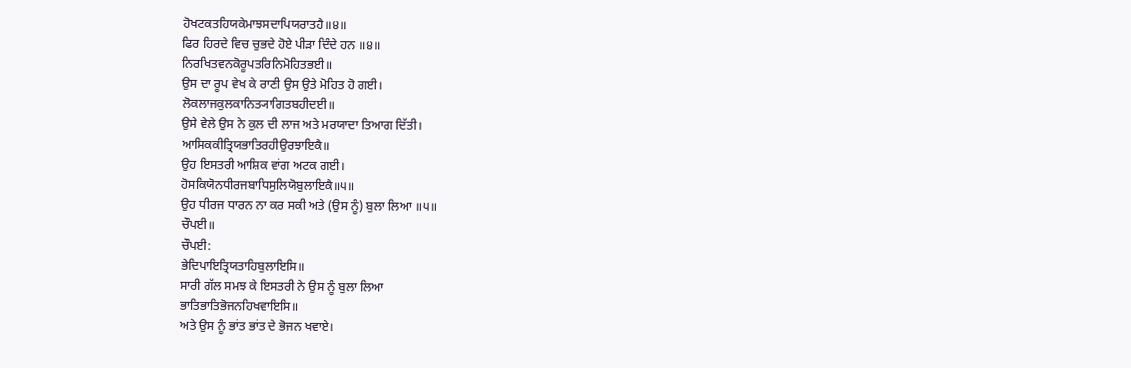ਹੋਖਟਕਤਹਿਯਕੇਮਾਝਸਦਾਪਿਯਰਾਤਹੈ॥੪॥
ਫਿਰ ਹਿਰਦੇ ਵਿਚ ਚੁਭਦੇ ਹੋਏ ਪੀੜਾ ਦਿੰਦੇ ਹਨ ॥੪॥
ਨਿਰਖਿਤਵਨਕੋਰੂਪਤਰਿਨਿਮੋਹਿਤਭਈ॥
ਉਸ ਦਾ ਰੂਪ ਵੇਖ ਕੇ ਰਾਣੀ ਉਸ ਉਤੇ ਮੋਹਿਤ ਹੋ ਗਈ।
ਲੋਕਲਾਜਕੁਲਕਾਨਿਤ੍ਯਾਗਿਤਬਹੀਦਈ॥
ਉਸੇ ਵੇਲੇ ਉਸ ਨੇ ਕੁਲ ਦੀ ਲਾਜ ਅਤੇ ਮਰਯਾਦਾ ਤਿਆਗ ਦਿੱਤੀ।
ਆਸਿਕਕੀਤ੍ਰਿਯਭਾਤਿਰਹੀਉਰਝਾਇਕੈ॥
ਉਹ ਇਸਤਰੀ ਆਸ਼ਿਕ ਵਾਂਗ ਅਟਕ ਗਈ।
ਹੋਸਕਿਯੋਨਧੀਰਜਬਾਧਿਸੁਲਿਯੋਬੁਲਾਇਕੈ॥੫॥
ਉਹ ਧੀਰਜ ਧਾਰਨ ਨਾ ਕਰ ਸਕੀ ਅਤੇ (ਉਸ ਨੂੰ) ਬੁਲਾ ਲਿਆ ॥੫॥
ਚੌਪਈ॥
ਚੌਪਈ:
ਭੇਦਿਪਾਇਤ੍ਰਿਯਤਾਹਿਬੁਲਾਇਸਿ॥
ਸਾਰੀ ਗੱਲ ਸਮਝ ਕੇ ਇਸਤਰੀ ਨੇ ਉਸ ਨੂੰ ਬੁਲਾ ਲਿਆ
ਭਾਤਿਭਾਤਿਭੋਜਨਹਿਖਵਾਇਸਿ॥
ਅਤੇ ਉਸ ਨੂੰ ਭਾਂਤ ਭਾਂਤ ਦੇ ਭੋਜਨ ਖਵਾਏ।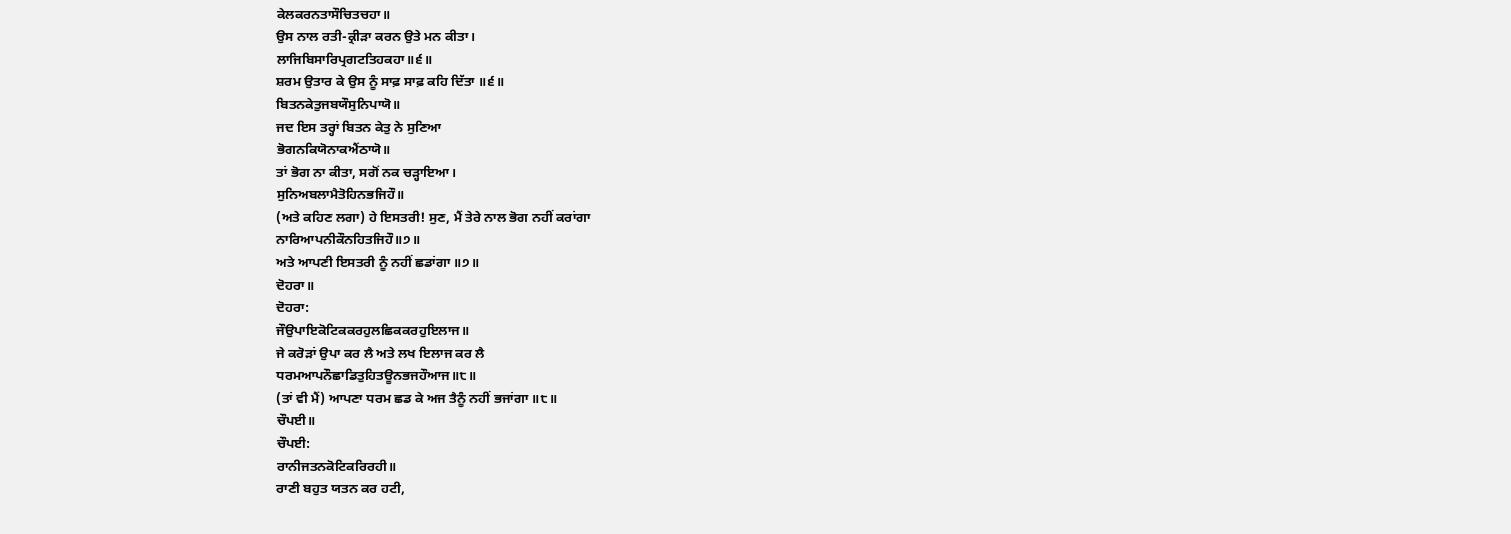ਕੇਲਕਰਨਤਾਸੌਚਿਤਚਹਾ॥
ਉਸ ਨਾਲ ਰਤੀ-ਕ੍ਰੀੜਾ ਕਰਨ ਉਤੇ ਮਨ ਕੀਤਾ।
ਲਾਜਿਬਿਸਾਰਿਪ੍ਰਗਟਤਿਹਕਹਾ॥੬॥
ਸ਼ਰਮ ਉਤਾਰ ਕੇ ਉਸ ਨੂੰ ਸਾਫ਼ ਸਾਫ਼ ਕਹਿ ਦਿੱਤਾ ॥੬॥
ਬਿਤਨਕੇਤੁਜਬਯੌਸੁਨਿਪਾਯੋ॥
ਜਦ ਇਸ ਤਰ੍ਹਾਂ ਬਿਤਨ ਕੇਤੁ ਨੇ ਸੁਣਿਆ
ਭੋਗਨਕਿਯੋਨਾਕਐਂਠਾਯੋ॥
ਤਾਂ ਭੋਗ ਨਾ ਕੀਤਾ, ਸਗੋਂ ਨਕ ਚੜ੍ਹਾਇਆ।
ਸੁਨਿਅਬਲਾਮੈਤੋਹਿਨਭਜਿਹੌ॥
(ਅਤੇ ਕਹਿਣ ਲਗਾ) ਹੇ ਇਸਤਰੀ! ਸੁਣ, ਮੈਂ ਤੇਰੇ ਨਾਲ ਭੋਗ ਨਹੀਂ ਕਰਾਂਗਾ
ਨਾਰਿਆਪਨੀਕੌਨਹਿਤਜਿਹੌ॥੭॥
ਅਤੇ ਆਪਣੀ ਇਸਤਰੀ ਨੂੰ ਨਹੀਂ ਛਡਾਂਗਾ ॥੭॥
ਦੋਹਰਾ॥
ਦੋਹਰਾ:
ਜੌਉਪਾਇਕੋਟਿਕਕਰਹੁਲਛਿਕਕਰਹੁਇਲਾਜ॥
ਜੇ ਕਰੋੜਾਂ ਉਪਾ ਕਰ ਲੈ ਅਤੇ ਲਖ ਇਲਾਜ ਕਰ ਲੈ
ਧਰਮਆਪਨੌਛਾਡਿਤੁਹਿਤਊਨਭਜਹੌਆਜ॥੮॥
(ਤਾਂ ਵੀ ਮੈਂ) ਆਪਣਾ ਧਰਮ ਛਡ ਕੇ ਅਜ ਤੈਨੂੰ ਨਹੀਂ ਭਜਾਂਗਾ ॥੮॥
ਚੌਪਈ॥
ਚੌਪਈ:
ਰਾਨੀਜਤਨਕੋਟਿਕਰਿਰਹੀ॥
ਰਾਣੀ ਬਹੁਤ ਯਤਨ ਕਰ ਹਟੀ,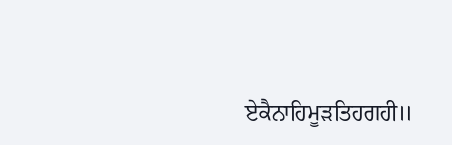ਏਕੈਨਾਹਿਮੂੜਤਿਹਗਹੀ॥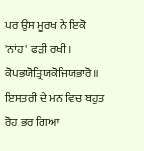ਪਰ ਉਸ ਮੂਰਖ ਨੇ ਇਕੋ 'ਨਾਂਹ' ਫੜੀ ਰਖੀ।
ਕੋਪਭਯੋਤ੍ਰਿਯਕੋਜਿਯਭਾਰੋ॥
ਇਸਤਰੀ ਦੇ ਮਨ ਵਿਚ ਬਹੁਤ ਰੋਹ ਭਰ ਗਿਆ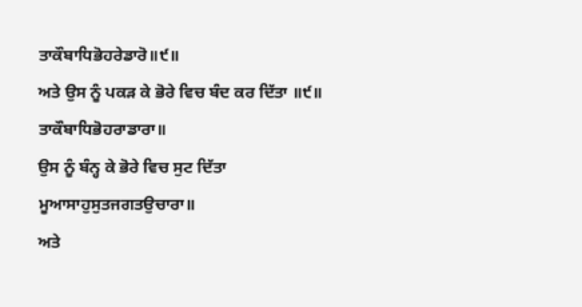ਤਾਕੌਬਾਧਿਭੋਹਰੇਡਾਰੋ॥੯॥
ਅਤੇ ਉਸ ਨੂੰ ਪਕੜ ਕੇ ਭੋਰੇ ਵਿਚ ਬੰਦ ਕਰ ਦਿੱਤਾ ॥੯॥
ਤਾਕੌਬਾਧਿਭੋਹਰਾਡਾਰਾ॥
ਉਸ ਨੂੰ ਬੰਨ੍ਹ ਕੇ ਭੋਰੇ ਵਿਚ ਸੁਟ ਦਿੱਤਾ
ਮੂਆਸਾਹੁਸੁਤਜਗਤਉਚਾਰਾ॥
ਅਤੇ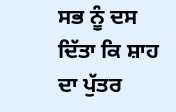ਸਭ ਨੂੰ ਦਸ ਦਿੱਤਾ ਕਿ ਸ਼ਾਹ ਦਾ ਪੁੱਤਰ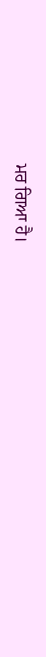ਮਰ ਗਿਆ ਹੈ।